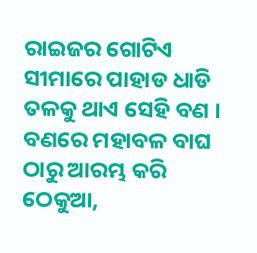ରାଇଜର ଗୋଟିଏ ସୀମାରେ ପାହାଡ ଧାଡି ତଳକୁ ଥାଏ ସେହି ବଣ । ବଣରେ ମହାବଳ ବାଘ ଠାରୁ ଆରମ୍ଭ କରି ଠେକୁଆ,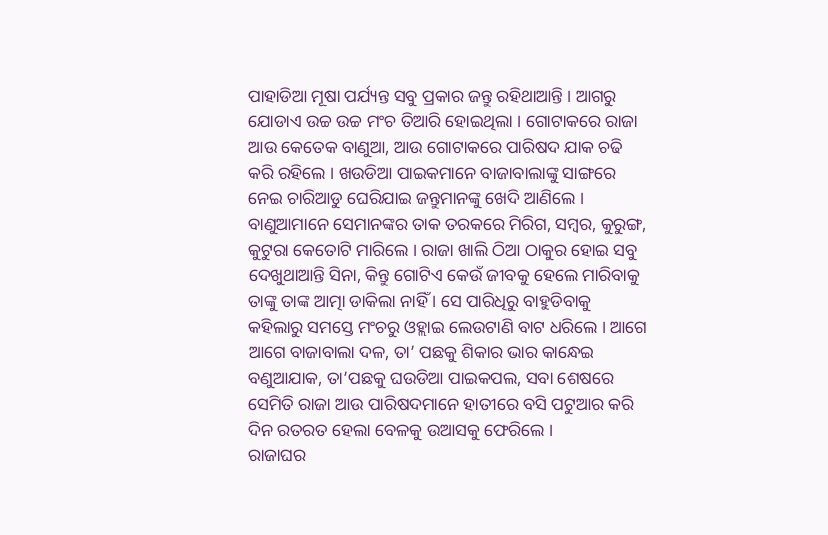ପାହାଡିଆ ମୂଷା ପର୍ଯ୍ୟନ୍ତ ସବୁ ପ୍ରକାର ଜନ୍ତୁ ରହିଥାଆନ୍ତି । ଆଗରୁ ଯୋଡାଏ ଉଚ୍ଚ ଉଚ୍ଚ ମଂଚ ତିଆରି ହୋଇଥିଲା । ଗୋଟାକରେ ରାଜା ଆଉ କେତେକ ବାଣୁଆ, ଆଉ ଗୋଟାକରେ ପାରିଷଦ ଯାକ ଚଢି କରି ରହିଲେ । ଖଉଡିଆ ପାଇକମାନେ ବାଜାବାଲାଙ୍କୁ ସାଙ୍ଗରେ ନେଇ ଚାରିଆଡୁ ଘେରିଯାଇ ଜନ୍ତୁମାନଙ୍କୁ ଖେଦି ଆଣିଲେ । ବାଣୁଆମାନେ ସେମାନଙ୍କର ତାକ ତରକରେ ମିରିଗ, ସମ୍ବର, କୁରୁଙ୍ଗ, କୁଟୁରା କେତୋଟି ମାରିଲେ । ରାଜା ଖାଲି ଠିଆ ଠାକୁର ହୋଇ ସବୁ ଦେଖୁଥାଆନ୍ତି ସିନା, କିନ୍ତୁ ଗୋଟିଏ କେଉଁ ଜୀବକୁ ହେଲେ ମାରିବାକୁ ତାଙ୍କୁ ତାଙ୍କ ଆତ୍ମା ଡାକିଲା ନାହିଁ । ସେ ପାରିଧିରୁ ବାହୁଡିବାକୁ କହିଲାରୁ ସମସ୍ତେ ମଂଚରୁ ଓହ୍ଲାଇ ଲେଉଟାଣି ବାଟ ଧରିଲେ । ଆଗେ ଆଗେ ବାଜାବାଲା ଦଳ, ତା’ ପଛକୁ ଶିକାର ଭାର କାନ୍ଧେଇ ବଣୁଆଯାକ, ତା’ପଛକୁ ଘଉଡିଆ ପାଇକପଲ, ସବା ଶେଷରେ ସେମିତି ରାଜା ଆଉ ପାରିଷଦମାନେ ହାତୀରେ ବସି ପଟୁଆର କରି ଦିନ ରତରତ ହେଲା ବେଳକୁ ଉଆସକୁ ଫେରିଲେ ।
ରାଜାଘର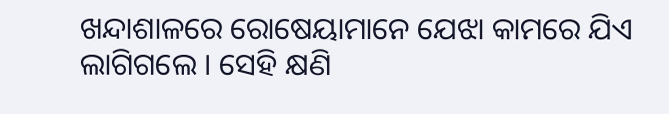ଖନ୍ଦାଶାଳରେ ରୋଷେୟାମାନେ ଯେଝା କାମରେ ଯିଏ ଲାଗିଗଲେ । ସେହି କ୍ଷଣି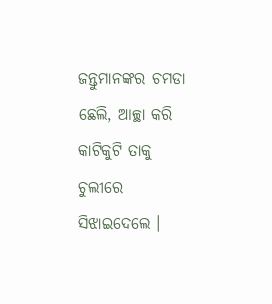ଜନ୍ତୁମାନଙ୍କର ଚମଡା ଛେଲି, ଆଚ୍ଛା କରି କାଟିକୁଟି ତାକୁ ଚୁଲୀରେ ସିଝାଇଦେଲେ ।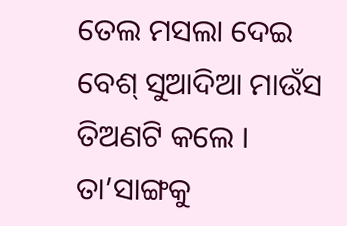ତେଲ ମସଲା ଦେଇ ବେଶ୍ ସୁଆଦିଆ ମାଉଁସ ତିଅଣଟି କଲେ । ତା’ସାଙ୍ଗକୁ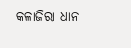କଳାଜିରା ଧାନ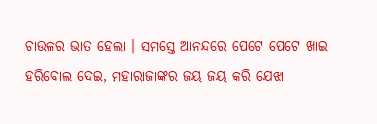ଚାଉଳର ଭାତ ହେଲା । ସମସ୍ତେ ଆନନ୍ଦରେ ପେଟେ ପେଟେ ଖାଇ ହରିବୋଲ ଦେଇ, ମହାରାଜାଙ୍କର ଜୟ ଜୟ କରି ଯେଝା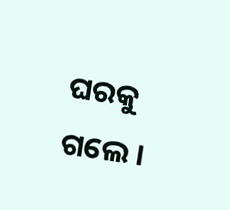ଘରକୁ ଗଲେ ।